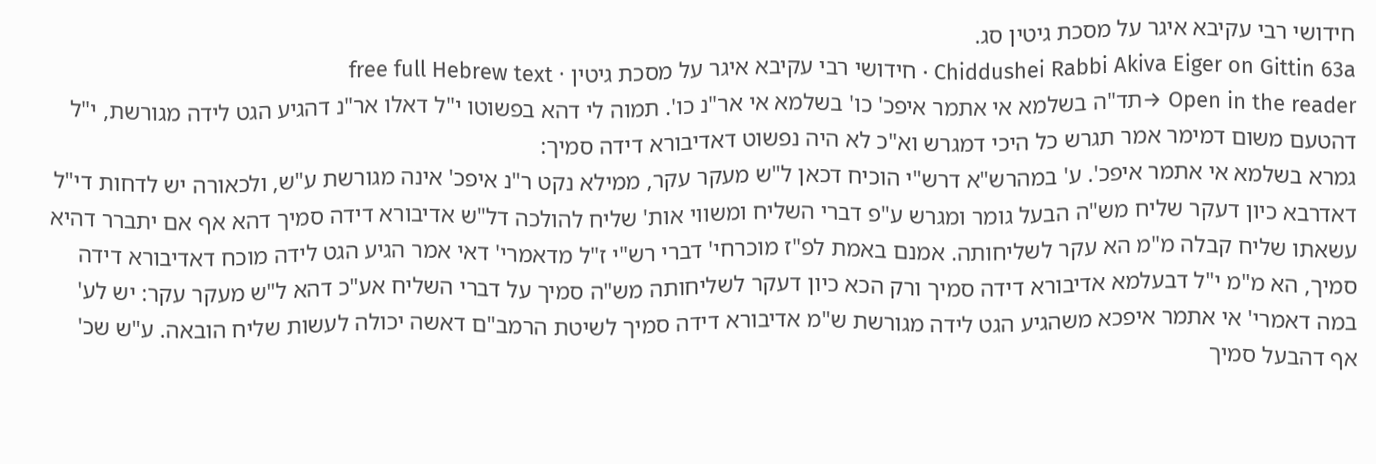חידושי רבי עקיבא איגר על מסכת גיטין סג.
Chiddushei Rabbi Akiva Eiger on Gittin 63a · חידושי רבי עקיבא איגר על מסכת גיטין · free full Hebrew text
Open in the reader →תד"ה בשלמא אי אתמר איפכ' כו' בשלמא אי אר"נ כו'. תמוה לי דהא בפשוטו י"ל דאלו אר"נ דהגיע הגט לידה מגורשת, י"ל דהטעם משום דמימר אמר תגרש כל היכי דמגרש וא"כ לא היה נפשוט דאדיבורא דידה סמיך:
גמרא בשלמא אי אתמר איפכ'. ע' במהרש"א דרש"י הוכיח דכאן ל"ש מעקר עקר, ממילא נקט ר"נ איפכ' אינה מגורשת ע"ש, ולכאורה יש לדחות די"ל דאדרבא כיון דעקר שליח מש"ה הבעל גומר ומגרש ע"פ דברי השליח ומשווי אות' שליח להולכה דל"ש אדיבורא דידה סמיך דהא אף אם יתברר דהיא עשאתו שליח קבלה מ"מ הא עקר לשליחותה. אמנם באמת לפ"ז מוכרחי' דברי רש"י ז"ל מדאמרי' דאי אמר הגיע הגט לידה מוכח דאדיבורא דידה סמיך, הא מ"מ י"ל דבעלמא אדיבורא דידה סמיך ורק הכא כיון דעקר לשליחותה מש"ה סמיך על דברי השליח אע"כ דהא ל"ש מעקר עקר: יש לע' במה דאמרי' אי אתמר איפכא משהגיע הגט לידה מגורשת ש"מ אדיבורא דידה סמיך לשיטת הרמב"ם דאשה יכולה לעשות שליח הובאה. ע"ש שכ' אף דהבעל סמיך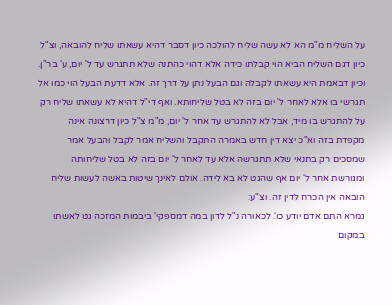על השליח מ"מ הא לא עשה שליח להולכה כיון דסבר דהיא עשאתו שליח להובאה, וצ"ל כיון דגם השליח הביא הוי קבלתו כידה אלא דהוי כהתנה שלא תתגרש עד ל' יום, ע' בר"ן. וכיון דבאמת היא עשאתו לקבלה וגם הבעל נתן על דרך זה. אלא דדעת הבעל הוי כמו אל תגרשי בו אלא לאחר ל' יום בזה לא בטל שליחותא. ואף די"ל דהיא לא עשאתו שליח רק על להתגרש בו מיד, אבל לא להתגרש עד אחר ל' יום, מ"מ צ"ל כיון דרצונה אינה מקפדת בזה וא"כ יצא דין חדש באמרה התקבל והשליח אמר לקבל והבעל אמר שמסכים רק בתנאי שלא תתגרשה אלא עד לאחר ל' יום בזה לא בטל שליחותה ומגורשת אחר ל' יום אף שהגט לא בא לידה. אולם לאינך שיטות באשה לעשות שליח הובאה אין הכרח לדין זה. וצ"ע:
גמרא התם אדם יודע כו'. לכאורה נ"ל לדון במה דמספקי' ביבמות המזכה גט לאשתו במקום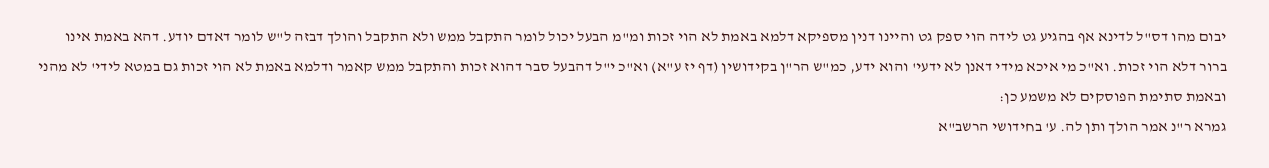יבום מהו דס"ל לדינא אף בהגיע גט לידה הוי ספק גט והיינו דנין מספיקא דלמא באמת לא הוי זכות ומ"מ הבעל יכול לומר התקבל ממש ולא התקבל והולך דבזה ל"ש לומר דאדם יודע. דהא באמת אינו ברור דלא הוי זכות. וא"כ מי איכא מידי דאנן לא ידעי' והוא ידע, כמ"ש הר"ן בקידושין (דף יז ע"א) וא"כ י"ל דהבעל סבר דהוא זכות והתקבל ממש קאמר ודלמא באמת לא הוי זכות גם במטא לידי' לא מהני ובאמת סתימת הפוסקים לא משמע כן:
גמרא ר"נ אמר הולך ותן לה. ע' בחידושי הרשב"א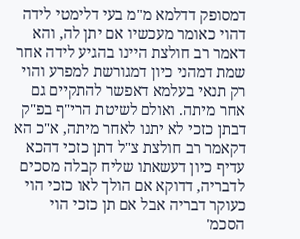דמסופק דדלמא מ"מ בעי דלימטי לידה דהוי כאומר מעכשיו אם יתן לה, והא דאמר רב חולצת היינו בהגיע לידה אחר שמת דמהני כיון דמגורשת למפרע והוי רק תנאי בעלמא דאפשר להתקיים גם אחר מיתה. ואולם לשיטת הרי"ף בפ"ק דבתן כזכי לא יתנו לאחר מיתה, א"כ הא דקאמר רב חולצת צ"ל דתן כזכי דהכא עדיף כיון דעשאתו שליח קבלה מסכים לדבריה, דדוקא אם הולך לאו כזכי הוי כעוקר דבריה אבל אם תן כזכי הוי הסכמ'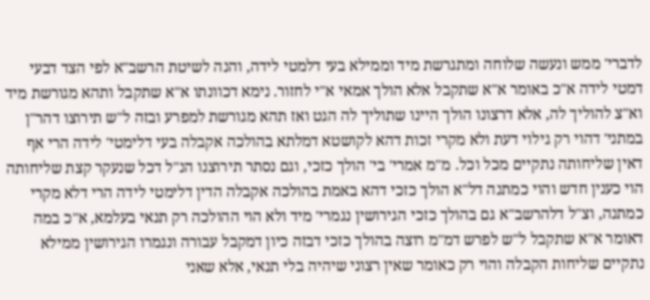לדברי' ממש ונעשה שלוחה ומתגרשת מיד וממילא בעי דלמטי לידה, והנה לשיטת הרשב"א לפי הצד דבעי דמטי לידה א"כ באומר א"א שתקבל אלא הולך אמאי א"י לחזור. נימא דכוונתו א"א שתקבל ותהא מגורשת מיד וא"צ להוליך לה, אלא דרצונו הולך היינו שתוליך לה הגט ואז תהא מגורשת למפרע ובזה ל"ש תירוצו דהר"ן במתני' דהוי רק גילוי דעת ולא מקרי זכות דהא לקושטא דמלתא בהולכה אקבלה בעי דלימטי' לידה הרי אף דאין שליחותה נתקיים מכל וכל. מ"מ אמרי' בי' הולך כזכי, וגם נסתר תירוצנו הנ"ל דכל שנעקר קצת שליחותה הוי כענין חדש והוי כמתנה דל"א הולך כזכי דהא באמת בהולכה אקבלה הדין דלימטי לידה הרי דלא מקרי כמתנה, וצ"ל דלהרשב"א גם בהולך כזכי הגירושין נגמרי' מיד ולא הוי ההולכה רק תנאי בעלמא, א"כ במה דאומר א"א שתקבל ל"ש לפרש דמ"מ רוצה בהולך כזכי דבזה כיון דמקבל עבורה ונגמרו הגירושין ממילא נתקיים שליחות הקבלה והוי רק כאומר שאין רצוני שיהיה בלי תנאי, אלא שאני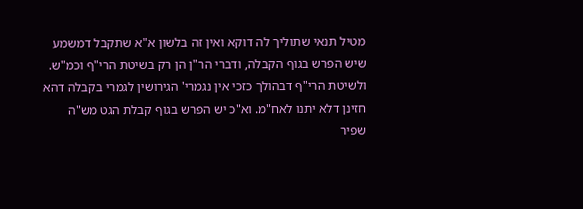מטיל תנאי שתוליך לה דוקא ואין זה בלשון א"א שתקבל דמשמע שיש הפרש בגוף הקבלה, ודברי הר"ן הן רק בשיטת הרי"ף וכמ"ש. ולשיטת הרי"ף דבהולך כזכי אין נגמרי' הגירושין לגמרי בקבלה דהא חזינן דלא יתנו לאח"מ. וא"כ יש הפרש בגוף קבלת הגט מש"ה שפיר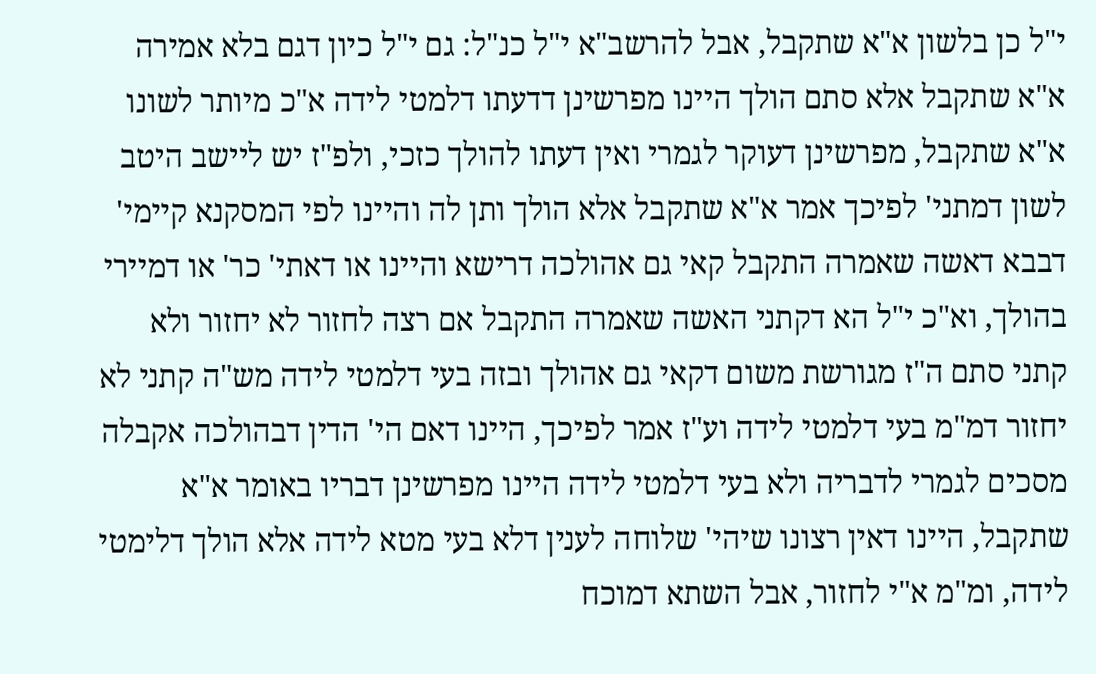י"ל כן בלשון א"א שתקבל, אבל להרשב"א י"ל כנ"ל: גם י"ל כיון דגם בלא אמירה א"א שתקבל אלא סתם הולך היינו מפרשינן דדעתו דלמטי לידה א"כ מיותר לשונו א"א שתקבל, מפרשינן דעוקר לגמרי ואין דעתו להולך כזכי, ולפ"ז יש ליישב היטב לשון דמתני' לפיכך אמר א"א שתקבל אלא הולך ותן לה והיינו לפי המסקנא קיימי' דבבא דאשה שאמרה התקבל קאי גם אהולכה דרישא והיינו או דאתי' כר' או דמיירי בהולך, וא"כ י"ל הא דקתני האשה שאמרה התקבל אם רצה לחזור לא יחזור ולא קתני סתם ה"ז מגורשת משום דקאי גם אהולך ובזה בעי דלמטי לידה מש"ה קתני לא יחזור דמ"מ בעי דלמטי לידה וע"ז אמר לפיכך, היינו דאם הי' הדין דבהולכה אקבלה מסכים לגמרי לדבריה ולא בעי דלמטי לידה היינו מפרשינן דבריו באומר א"א שתקבל, היינו דאין רצונו שיהי' שלוחה לענין דלא בעי מטא לידה אלא הולך דלימטי לידה, ומ"מ א"י לחזור, אבל השתא דמוכח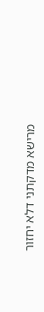מרישא מדקתני דלא יחזור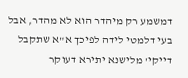דמשמע רק מיהדר הוא לא מהדר, אבל בעי דלמטי לידה לפיכך א"א שתקבל דייקי' מלישנא יתירא דעוקר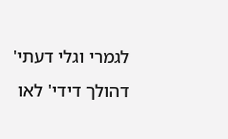לגמרי וגלי דעתי' דהולך דידי' לאו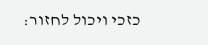כזכי ויכול לחזור: